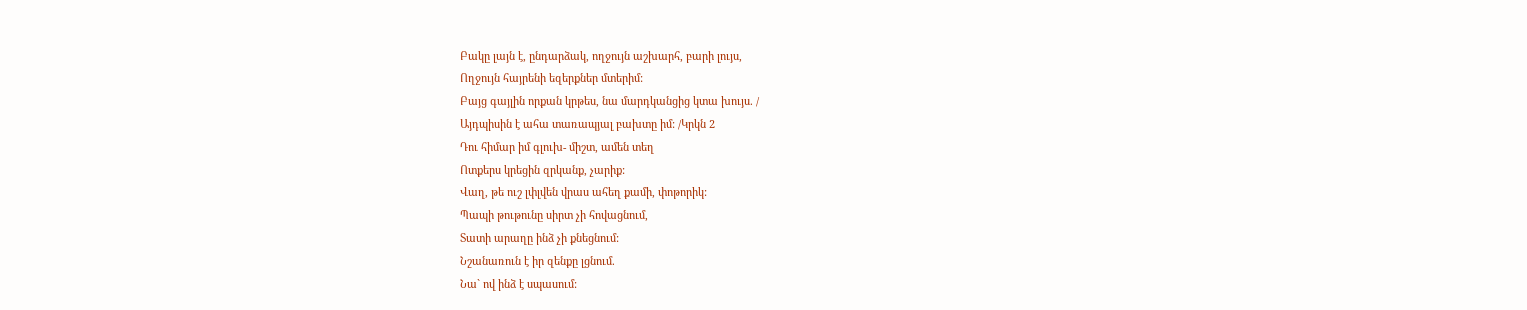Բակը լայն է, ընդարձակ, ողջույն աշխարհ, բարի լույս,
Ողջույն հայրենի եզերքներ մտերիմ:
Բայց գայլին որքան կրթես, նա մարդկանցից կտա խույս. /
Այդպիսին է ահա տառապյալ բախտը իմ: /Կրկն 2
Դու հիմար իմ գլուխ- միշտ, ամեն տեղ
Ոտքերս կրեցին զրկանք, չարիք:
Վաղ, թե ուշ լփլվեն վրաս ահեղ քամի, փոթորիկ:
Պապի թութունը սիրտ չի հովացնում,
Տատի արաղը ինձ չի քնեցնում:
Նշանառուն է իր զենքը լցնում.
Նա` ով ինձ է սպասում: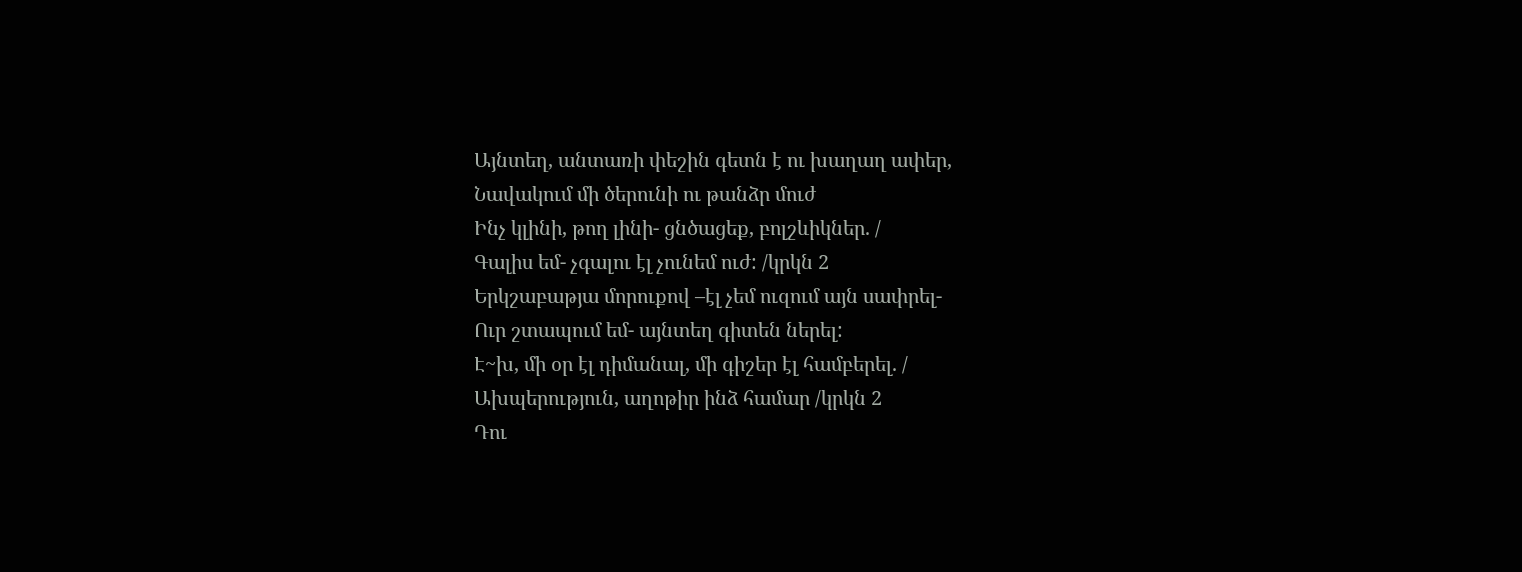Այնտեղ, անտառի փեշին գետն է ու խաղաղ ափեր,
Նավակում մի ծերունի ու թանձր մուժ
Ինչ կլինի, թող լինի- ցնծացեք, բոլշևիկներ. /
Գալիս եմ- չգալու էլ չունեմ ուժ: /կրկն 2
Երկշաբաթյա մորուքով –էլ չեմ ուզում այն սափրել-
Ուր շտապում եմ- այնտեղ գիտեն ներել:
Է~խ, մի օր էլ դիմանալ, մի գիշեր էլ համբերել. /
Ախպերություն, աղոթիր ինձ համար /կրկն 2
Դու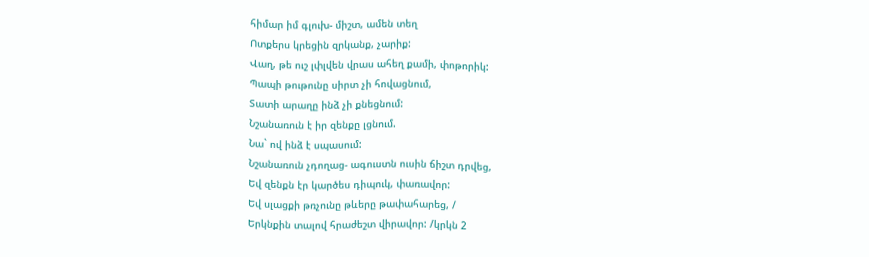հիմար իմ գլուխ- միշտ, ամեն տեղ
Ոտքերս կրեցին զրկանք, չարիք:
Վաղ, թե ուշ լփլվեն վրաս ահեղ քամի, փոթորիկ:
Պապի թութունը սիրտ չի հովացնում,
Տատի արաղը ինձ չի քնեցնում:
Նշանառուն է իր զենքը լցնում.
Նա` ով ինձ է սպասում:
Նշանառուն չդողաց- ագուստն ուսին ճիշտ դրվեց,
Եվ զենքն էր կարծես դիպուկ, փառավոր:
Եվ սլացքի թռչունը թևերը թափահարեց, /
Երկնքին տալով հրաժեշտ վիրավոր: /կրկն 2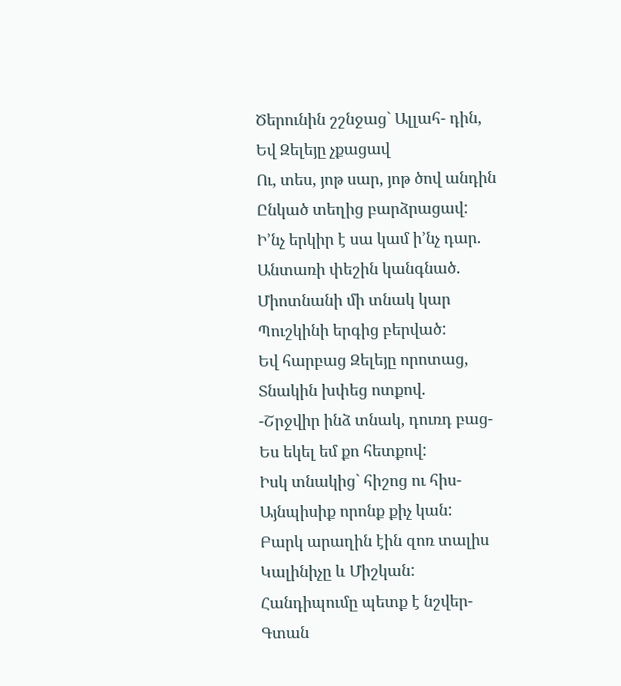Ծերունին շշնջաց` Ալլահ- դին,
Եվ Զելեյը չքացավ
Ու, տես, յոթ սար, յոթ ծով անդին
Ընկած տեղից բարձրացավ:
Ի’նչ երկիր է սա կամ ի’նչ դար.
Անտառի փեշին կանգնած.
Միոտնանի մի տնակ կար
Պուշկինի երգից բերված:
Եվ հարբաց Զելեյը որոտաց,
Տնակին խփեց ոտքով.
-Շրջվիր ինձ տնակ, դուռդ բաց-
Ես եկել եմ քո հետքով:
Իսկ տնակից` հիշոց ու հիս-
Այնպիսիք որոնք քիչ կան:
Բարկ արաղին էին զոռ տալիս
Կալինիչը և Միշկան:
Հանդիպումը պետք է նշվեր-
Գտան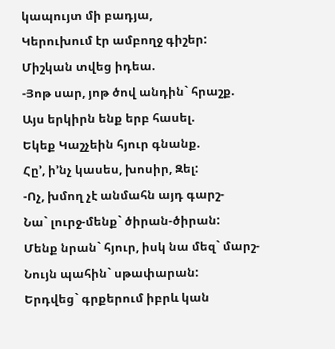կապույտ մի բադյա,
Կերուխում էր ամբողջ գիշեր:
Միշկան տվեց իդեա.
-Յոթ սար, յոթ ծով անդին` հրաշք.
Այս երկիրն ենք երբ հասել.
Եկեք Կաշչեին հյուր գնանք.
Հը’, ի’նչ կասես, խոսիր, Զել:
-Ոչ, խմող չէ անմահն այդ գարշ-
Նա` լուրջ-մենք` ծիրան-ծիրան:
Մենք նրան` հյուր, իսկ նա մեզ` մարշ-
Նույն պահին` սթափարան:
Երդվեց` գրքերում իբրև կան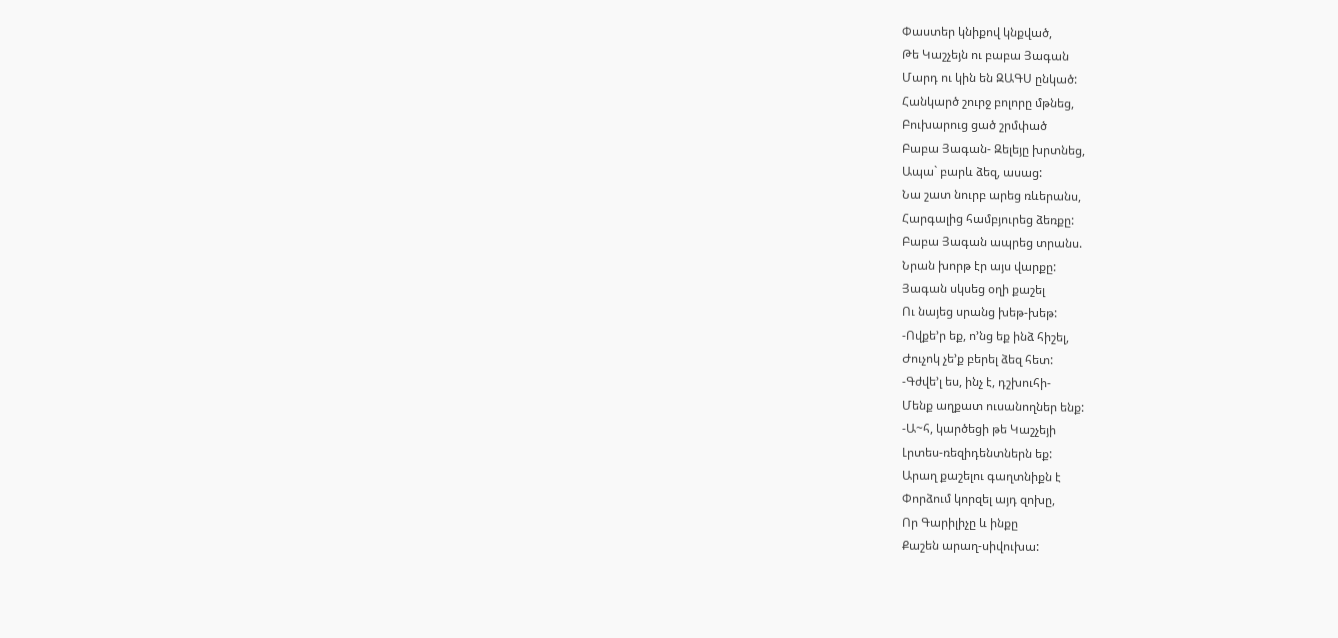Փաստեր կնիքով կնքված,
Թե Կաշչեյն ու բաբա Յագան
Մարդ ու կին են ԶԱԳՍ ընկած:
Հանկարծ շուրջ բոլորը մթնեց,
Բուխարուց ցած շրմփած
Բաբա Յագան- Զելեյը խրտնեց,
Ապա` բարև ձեզ, ասաց:
Նա շատ նուրբ արեց ռևերանս,
Հարգալից համբյուրեց ձեռքը:
Բաբա Յագան ապրեց տրանս.
Նրան խորթ էր այս վարքը:
Յագան սկսեց օղի քաշել
Ու նայեց սրանց խեթ-խեթ:
-Ովքե’ր եք, ո’նց եք ինձ հիշել,
Ժուչոկ չե’ք բերել ձեզ հետ:
-Գժվե’լ ես, ինչ է, դշխուհի-
Մենք աղքատ ուսանողներ ենք:
-Ա~հ, կարծեցի թե Կաշչեյի
Լրտես-ռեզիդենտներն եք:
Արաղ քաշելու գաղտնիքն է
Փորձում կորզել այդ զոխը,
Որ Գարիլիչը և ինքը
Քաշեն արաղ-սիվուխա: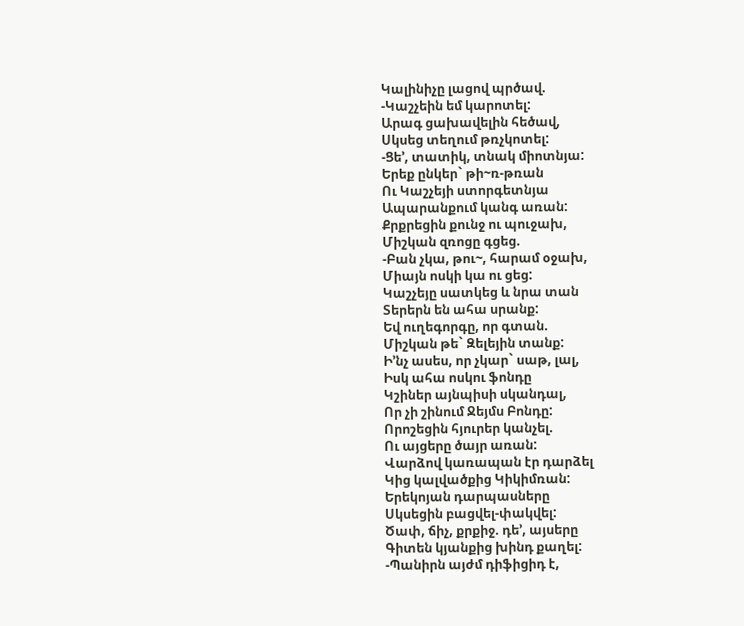Կալինիչը լացով պրծավ.
-Կաշչեին եմ կարոտել:
Արագ ցախավելին հեծավ,
Սկսեց տեղում թռչկոտել:
-Ցե’, տատիկ, տնակ միոտնյա:
Երեք ընկեր` թի~ռ-թռան
Ու Կաշչեյի ստորգետնյա
Ապարանքում կանգ առան:
Քրքրեցին քունջ ու պուջախ,
Միշկան զռոցը գցեց.
-Բան չկա, թու~, հարամ օջախ,
Միայն ոսկի կա ու ցեց:
Կաշչեյը սատկեց և նրա տան
Տերերն են ահա սրանք:
Եվ ուղեգորգը, որ գտան.
Միշկան թե` Զելեյին տանք:
Ի’նչ ասես, որ չկար` սաթ, լալ,
Իսկ ահա ոսկու ֆոնդը
Կշիներ այնպիսի սկանդալ,
Որ չի շինում Ջեյմս Բոնդը:
Որոշեցին հյուրեր կանչել.
Ու այցերը ծայր առան:
Վարձով կառապան էր դարձել
Կից կալվածքից Կիկիմռան:
Երեկոյան դարպասները
Սկսեցին բացվել-փակվել:
Ծափ, ճիչ, քրքիջ. դե’, այսերը
Գիտեն կյանքից խինդ քաղել:
-Պանիրն այժմ դիֆիցիդ է,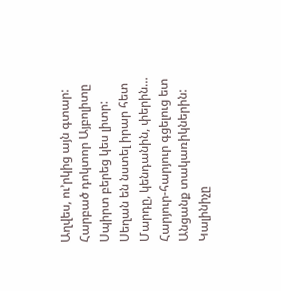Աղվես, ու’րկից այն գտար:
Հարբած դոկտոր Այբոլիտը
Սպիրտ բերեց կես լիտր:
Սեղան են նստել իրար հետ
Մարդը, կենդանին, փերին…
Հարյուր-հարյուր գցելուց ետ
Անցանք տակառիկներին:
Կալինիչը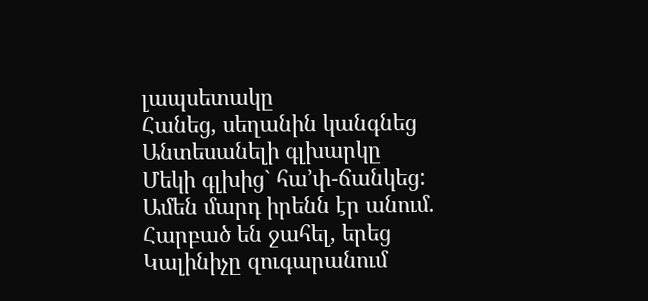լապսետակը
Հանեց, սեղանին կանգնեց
Անտեսանելի գլխարկը
Մեկի գլխից` հա’փ-ճանկեց:
Ամեն մարդ իրենն էր անում.
Հարբած են ջահել, երեց
Կալինիչը զուգարանում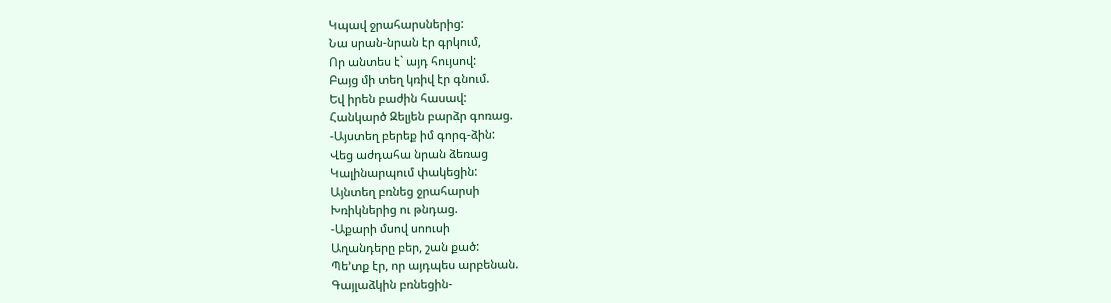Կպավ ջրահարսներից:
Նա սրան-նրան էր գրկում,
Որ անտես է` այդ հույսով:
Բայց մի տեղ կռիվ էր գնում.
Եվ իրեն բաժին հասավ:
Հանկարծ Զելյեն բարձր գոռաց.
-Այստեղ բերեք իմ գորգ-ձին:
Վեց աժդահա նրան ձեռաց
Կալինարպում փակեցին:
Այնտեղ բռնեց ջրահարսի
Խռիկներից ու թնդաց.
-Աքարի մսով սոուսի
Աղանդերը բեր, շան քած:
Պե’տք էր, որ այդպես արբենան.
Գայլաձկին բռնեցին-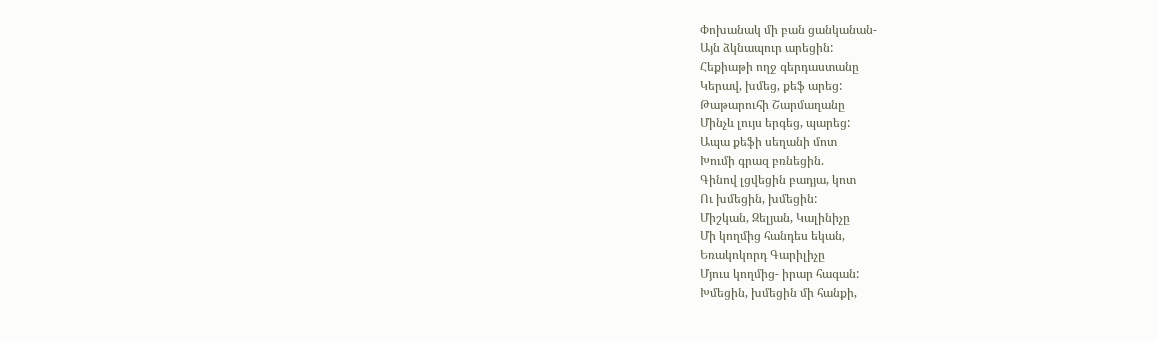Փոխանակ մի բան ցանկանան-
Այն ձկնապուր արեցին:
Հեքիաթի ողջ գերդաստանը
Կերավ, խմեց, քեֆ արեց:
Թաթարուհի Շարմաղանը
Մինչև լույս երգեց, պարեց:
Ապա քեֆի սեղանի մոտ
Խումի գրազ բռնեցին.
Գինով լցվեցին բադյա, կոտ
Ու խմեցին, խմեցին:
Միշկան, Զելյան, Կալինիչը
Մի կողմից հանդես եկան,
Եռակոկորդ Գարիլիչը
Մյուս կողմից- իրար հագան:
Խմեցին, խմեցին մի հանքի,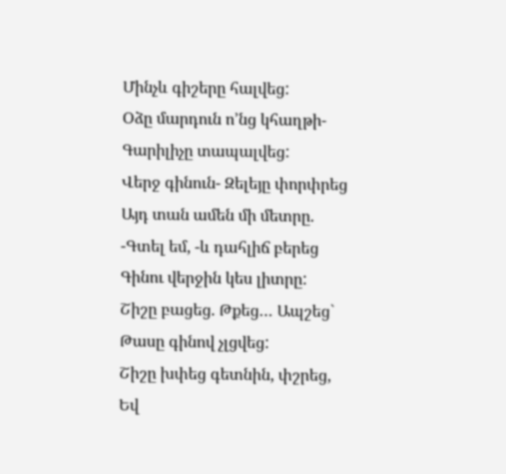Մինչև գիշերը հալվեց:
Օձը մարդուն ո’նց կհաղթի-
Գարիլիչը տապալվեց:
Վերջ գինուն- Զելեյը փորփրեց
Այդ տան ամեն մի մետրը.
-Գտել եմ, -և դահլիճ բերեց
Գինու վերջին կես լիտրը:
Շիշը բացեց. Թքեց… Ապշեց`
Թասը գինով չլցվեց:
Շիշը խփեց գետնին, փշրեց,
Եվ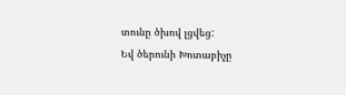տունը ծխով լցվեց:
Եվ ծերունի Խոտաբիչը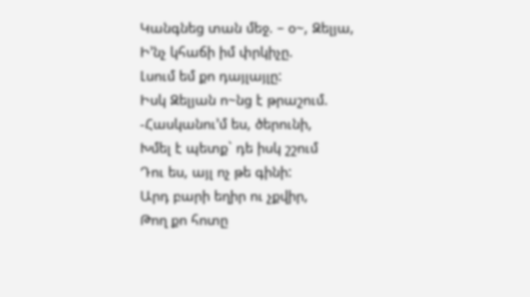Կանգնեց տան մեջ. – օ~, Զելյա,
Ի’նչ կհաճի իմ փրկիչը.
Լսում եմ քո դայլայլը:
Իսկ Զելյան ո~նց է թրաշում.
-Հասկանու’մ ես, ծերունի,
Խմել է պետք` դե իսկ շշում
Դու ես, այլ ոչ թե գինի:
Արդ բարի եղիր ու չքվիր,
Թող քո հոտը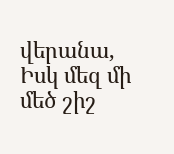վերանա,
Իսկ մեզ մի մեծ շիշ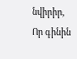նվիրիր,
Որ գինին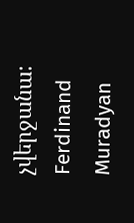չվերջանա:
Ferdinand Muradyan